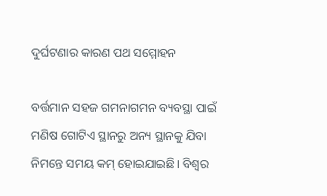ଦୁର୍ଘଟଣାର କାରଣ ପଥ ସମ୍ମୋହନ

ବର୍ତ୍ତମାନ ସହଜ ଗମନାଗମନ ବ୍ୟବସ୍ଥା ପାଇଁ ମଣିଷ ଗୋଟିଏ ସ୍ଥାନରୁ ଅନ୍ୟ ସ୍ଥାନକୁ ଯିବା ନିମନ୍ତେ ସମୟ କମ୍‌ ହୋଇଯାଇଛି। ବିଶ୍ୱର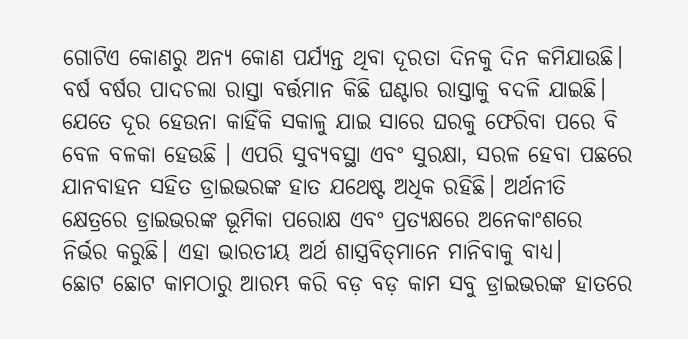ଗୋଟିଏ କୋଣରୁ ଅନ୍ୟ କୋଣ ପର୍ଯ୍ୟନ୍ତ ଥିବା ଦୂରତା ଦିନକୁ ଦିନ କମିଯାଉଛି। ବର୍ଷ ବର୍ଷର ପାଦଚଲା ରାସ୍ତା ବର୍ତ୍ତମାନ କିଛି ଘଣ୍ଟାର ରାସ୍ତାକୁ ବଦଳି ଯାଇଛି। ଯେତେ ଦୂର ହେଉନା କାହିଁକି ସକାଳୁ ଯାଇ ସାରେ ଘରକୁ ଫେରିବା ପରେ ବି ବେଳ ବଳକା ହେଉଛି । ଏପରି ସୁବ୍ୟବସ୍ଥା ଏବଂ ସୁରକ୍ଷା, ସରଳ ହେବା ପଛରେ ଯାନବାହନ ସହିତ ଡ୍ରାଇଭରଙ୍କ ହାତ ଯଥେଷ୍ଟ ଅଧିକ ରହିଛି। ଅର୍ଥନୀତି କ୍ଷେତ୍ରରେ ଡ୍ରାଇଭରଙ୍କ ଭୂମିକା ପରୋକ୍ଷ ଏବଂ ପ୍ରତ୍ୟକ୍ଷରେ ଅନେକାଂଶରେ ନିର୍ଭର କରୁଛି। ଏହା ଭାରତୀୟ ଅର୍ଥ ଶାସ୍ତ୍ରବିତ୍‌ମାନେ ମାନିବାକୁ ବାଧ୍ୟ।
ଛୋଟ ଛୋଟ କାମଠାରୁ ଆରମ୍ଭ କରି ବଡ଼ ବଡ଼ କାମ ସବୁ ଡ୍ରାଇଭରଙ୍କ ହାତରେ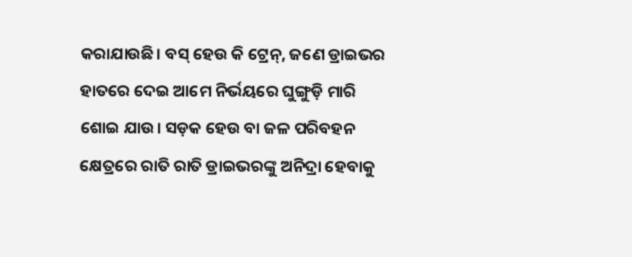କରାଯାଉଛି। ବସ୍‌ ହେଉ କି ଟ୍ରେନ୍‌, ଜଣେ ଡ୍ରାଇଭର ହାତରେ ଦେଇ ଆମେ ନିର୍ଭୟରେ ଘୁଙ୍ଗୁଡ଼ି ମାରି ଶୋଇ ଯାଉ। ସଡ଼କ ହେଉ ବା ଜଳ ପରିବହନ କ୍ଷେତ୍ରରେ ରାତି ରାତି ଡ୍ରାଇଭରଙ୍କୁ ଅନିଦ୍ରା ହେବାକୁ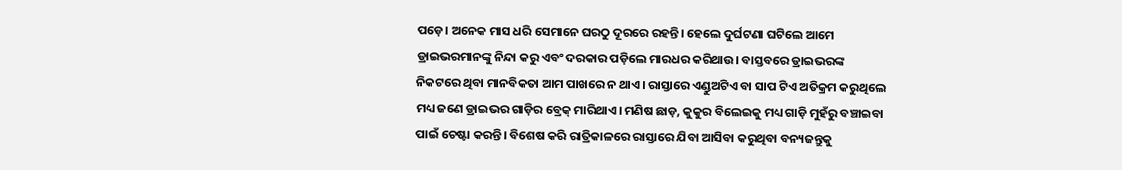ପଡ଼େ। ଅନେକ ମାସ ଧରି ସେମାନେ ଘରଠୁ ଦୂରରେ ରହନ୍ତି। ହେଲେ ଦୁର୍ଘଟଣା ଘଟିଲେ ଆମେ ଡ୍ରାଇଭରମାନଙ୍କୁ ନିନ୍ଦା କରୁ ଏବଂ ଦରକାର ପଡ଼ିଲେ ମାରଧର କରିଥାଉ। ବାସ୍ତବରେ ଡ୍ରାଇଭରଙ୍କ ନିକଟରେ ଥିବା ମାନବିକତା ଆମ ପାଖରେ ନ ଥାଏ। ରାସ୍ତାରେ ଏଣ୍ଡୁଅଟିଏ ବା ସାପ ଟିଏ ଅତିକ୍ରମ କରୁଥିଲେ ମଧ୍ୟ ଜଣେ ଡ୍ରାଇଭର ଗାଡ଼ିର ବ୍ରେକ୍‌ ମାରିଥାଏ। ମଣିଷ ଛାଡ଼, କୁକୁର ବିଲେଇକୁ ମଧ୍ୟ ଗାଡ଼ି ମୁହଁରୁ ବଞ୍ଚାଇବା ପାଇଁ ଚେଷ୍ଟା କରନ୍ତି। ବିଶେଷ କରି ରାତ୍ରିକାଳରେ ରାସ୍ତାରେ ଯିବା ଆସିବା କରୁଥିବା ବନ୍ୟଜନ୍ତୁକୁ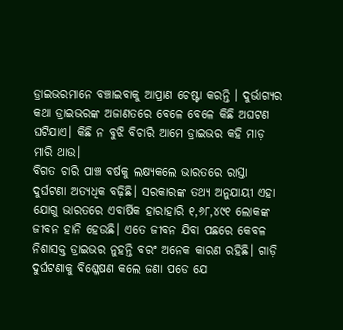ଡ୍ରାଇଭରମାନେ ବଞ୍ଚାଇବାକୁ ଆପ୍ରାଣ ଚେଷ୍ଟା କରନ୍ତି । ଦୁର୍ଭାଗ୍ୟର କଥା ଡ୍ରାଇଭରଙ୍କ ଅଜାଣତରେ ବେଳେ ବେଳେ କିଛି ଅଘଟଣ ଘଟିଯାଏ। କିଛି ନ ବୁଝି ବିଚାରି ଆମେ ଡ୍ରାଇଭର କହି ମାଡ଼ ମାରି ଥାଉ।
ବିଗତ ଚାରି ପାଞ୍ଚ ବର୍ଷକୁ ଲକ୍ଷ୍ୟକଲେ ଭାରତରେ ରାସ୍ତା ଦୁର୍ଘଟଣା ଅତ୍ୟଧିକ ବଢ଼ିଛି। ସରକାରଙ୍କ ତଥ୍ୟ ଅନୁଯାୟୀ ଏହା ଯୋଗୁ ଭାରତରେ ଏବାର୍ଷିକ ହାରାହାରି ୧,୬୮,୪୯୧ ଲୋକଙ୍କ ଜୀବନ ହାନି ହେଉଛି। ଏତେ ଜୀବନ ଯିବା ପଛରେ କେବଳ ନିଶାସକ୍ତ ଡ୍ରାଇଭର ନୁହନ୍ତି ବରଂ ଅନେକ କାରଣ ରହିଛି। ଗାଡ଼ି ଦୁର୍ଘଟଣାକୁ ବିଶ୍ଳେଷଣ କଲେ ଜଣା ପଡେ ଯେ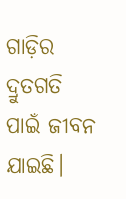ଗାଡ଼ିର ଦ୍ରୁତଗତି ପାଇଁ ଜୀବନ ଯାଇଛି।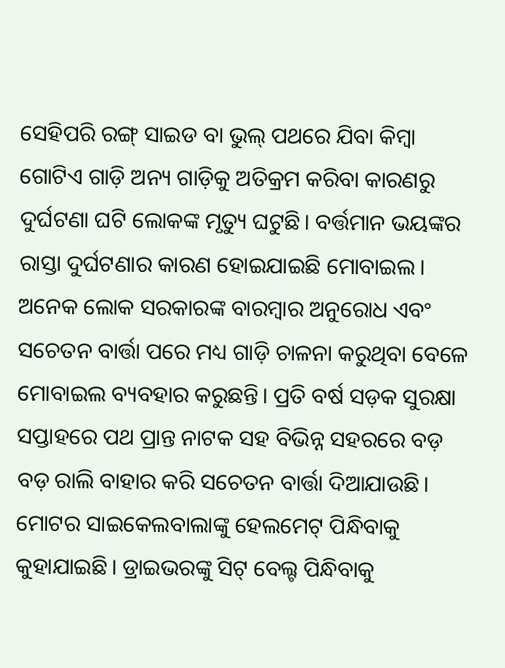ସେହିପରି ରଙ୍ଗ୍‌ ସାଇଡ ବା ଭୁଲ୍‌ ପଥରେ ଯିବା କିମ୍ବା ଗୋଟିଏ ଗାଡ଼ି ଅନ୍ୟ ଗାଡ଼ିକୁ ଅତିକ୍ରମ କରିବା କାରଣରୁ ଦୁର୍ଘଟଣା ଘଟି ଲୋକଙ୍କ ମୃତ୍ୟୁ ଘଟୁଛି। ବର୍ତ୍ତମାନ ଭୟଙ୍କର ରାସ୍ତା ଦୁର୍ଘଟଣାର କାରଣ ହୋଇଯାଇଛି ମୋବାଇଲ। ଅନେକ ଲୋକ ସରକାରଙ୍କ ବାରମ୍ବାର ଅନୁରୋଧ ଏବଂ ସଚେତନ ବାର୍ତ୍ତା ପରେ ମଧ୍ୟ ଗାଡ଼ି ଚାଳନା କରୁଥିବା ବେଳେ ମୋବାଇଲ ବ୍ୟବହାର କରୁଛନ୍ତି। ପ୍ରତି ବର୍ଷ ସଡ଼କ ସୁରକ୍ଷା ସପ୍ତାହରେ ପଥ ପ୍ରାନ୍ତ ନାଟକ ସହ ବିଭିନ୍ନ ସହରରେ ବଡ଼ ବଡ଼ ରାଲି ବାହାର କରି ସଚେତନ ବାର୍ତ୍ତା ଦିଆଯାଉଛି। ମୋଟର ସାଇକେଲବାଲାଙ୍କୁ ହେଲମେଟ୍‌ ପିନ୍ଧିବାକୁ କୁହାଯାଇଛି। ଡ୍ରାଇଭରଙ୍କୁ ସିଟ୍‌ ବେଲ୍ଟ ପିନ୍ଧିବାକୁ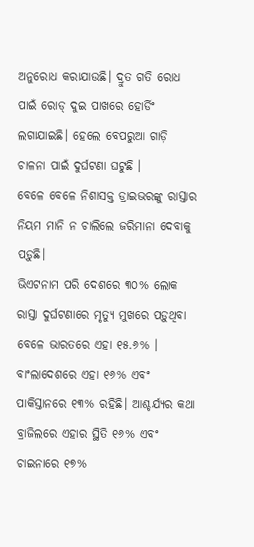ଅନୁରୋଧ କରାଯାଉଛି। ଦ୍ରୁତ ଗତି ରୋଧ ପାଇଁ ରୋଡ୍‌ ଦୁଇ ପାଖରେ ହୋର୍ଡିଂ ଲଗାଯାଇଛି। ହେଲେ ବେପରୁଆ ଗାଡ଼ି ଚାଳନା ପାଇଁ ଦୁର୍ଘଟଣା ଘଟୁଛି ।
ବେଳେ ବେଳେ ନିଶାସକ୍ତ ଡ୍ରାଇଭରଙ୍କୁ ରାସ୍ତାର ନିୟମ ମାନି ନ ଚାଲିଲେ ଜରିମାନା ଦେବାକୁ ପଡ଼ୁଛି।
ଭିଏଟନାମ ପରି ଦେଶରେ ୩୦% ଲୋକ ରାସ୍ତା ଦୁର୍ଘଟଣାରେ ମୃତ୍ୟୁ ମୁଖରେ ପଡ଼ୁଥିବା ବେଳେ ଭାରତରେ ଏହା ୧୫.୬% । ବାଂଲାଦେଶରେ ଏହା ୧୬% ଏବଂ ପାକିସ୍ତାନରେ ୧୩% ରହିଛି। ଆଶ୍ଚର୍ଯ୍ୟର କଥା ବ୍ରାଜିଲରେ ଏହାର ସ୍ଥିତି ୧୬% ଏବଂ ଚାଇନାରେ ୧୭%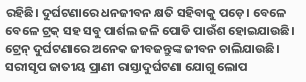ରହିଛି। ଦୁର୍ଘଟଣାରେ ଧନଜୀବନ କ୍ଷତି ସହିବାକୁ ପଡ଼େ। ବେଳେ ବେଳେ ଟ୍ରକ୍‌ ସହ ସବୁ ପାର୍ଶଲ ଜଳି ପୋଡି ପାଉଁଶ ହୋଇଯାଉଛି। ଟ୍ରେନ୍‌ ଦୁର୍ଘଟଣାରେ ଅନେକ ଜୀବଜନ୍ତୁଙ୍କ ଜୀବନ ଚାଲିଯାଉଛି। ସରୀସୃପ ଜାତୀୟ ପ୍ରାଣୀ ରାସ୍ତାଦୁର୍ଘଟଣା ଯୋଗୁ ଲୋପ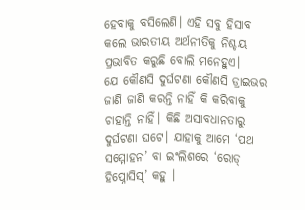ହେବାକୁ ବସିଲେଣି। ଏହି ସବୁ ହିସାବ କଲେ ଭାରତୀୟ ଅର୍ଥନୀତିକୁ ନିଶ୍ଚୟ ପ୍ରଭାବିତ କରୁଛି ବୋଲି ମନେହୁଏ।
ଯେ କୌଣସି ଦୁର୍ଘଟଣା କୌଣସି ଡ୍ରାଇଭର ଜାଣି ଜାଣି କରନ୍ତି ନାହିଁ କି କରିବାକୁ ଚାହାନ୍ତି ନାହିଁ। କିଛି ଅସାବଧାନତାରୁ ଦୁର୍ଘଟଣା ଘଟେ। ଯାହାକୁ ଆମେ ‘ପଥ ସମ୍ମୋହନ’ ବା ଇଂଲିଶରେ ‘ରୋଡ୍‌ ହିପ୍ନୋସିସ୍‌’ କହୁ ।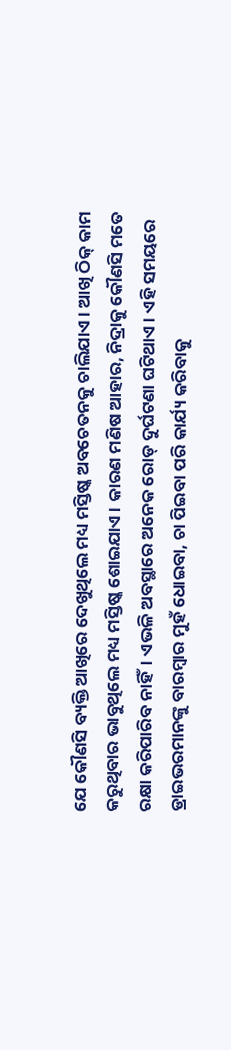ଯେ କୌଣସି ବ୍ୟକ୍ତି ଆଖିରେ ଦେଖୁଥିଲେ ମଧ୍ୟ ମସ୍ତିଷ୍କ ଅବଚେତନକୁ ଚାଲିଯାଏ । ଆଖି ଠିକ୍‌ କାମ କରୁଥିବାର ଭାବୁଥିଲେ ମଧ୍ୟ ମସ୍ତିଷ୍କ ଶୋଇଯାଏ। କାରଣ ମଣିଷ ଆହାର, ନିଦ୍ରାକୁ କୌଣସି ମତେ ରକ୍ଷା କରିପାରିବ ନାହିଁ। ଏଭଳି ଅବସ୍ଥାରେ ଅନେକ ରୋଡ୍‌ ଦୁର୍ଘଟଣା ଘଟିଥାଏ। ଏହି ସମୟରେ ଡ୍ରାଇଭରମାନଙ୍କୁ ବାରମ୍ବାର ମୁହଁ ଧୋଇବା, ଚା ପିଇବା ପରି କାର୍ଯ୍ୟ କରିବାକୁ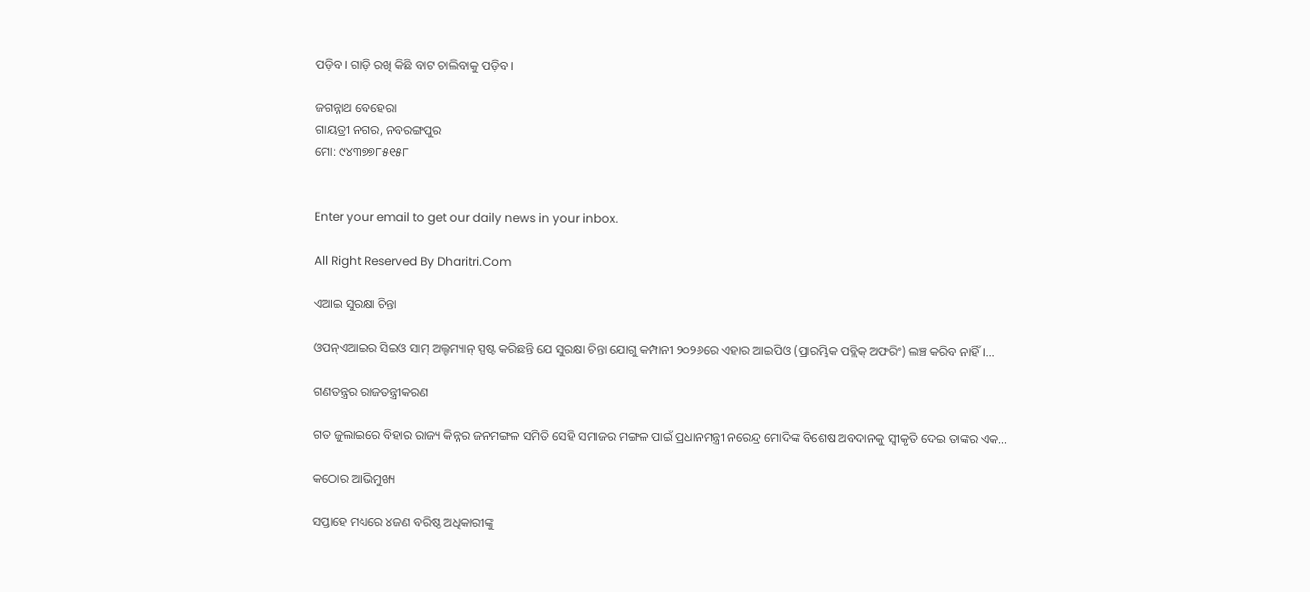ପଡ଼ିବ। ଗାଡ଼ି ରଖି କିଛି ବାଟ ଚାଲିବାକୁ ପଡ଼ିବ ।

ଜଗନ୍ନାଥ ବେହେରା
ଗାୟତ୍ରୀ ନଗର, ନବରଙ୍ଗପୁର
ମୋ: ୯୪୩୭୭୮୫୧୫୮


Enter your email to get our daily news in your inbox.

All Right Reserved By Dharitri.Com

ଏଆଇ ସୁରକ୍ଷା ଚିନ୍ତା

ଓପନ୍‌ଏଆଇର ସିଇଓ ସାମ୍‌ ଅଲ୍ଟମ୍ୟାନ୍‌ ସ୍ପଷ୍ଟ କରିଛନ୍ତି ଯେ ସୁରକ୍ଷା ଚିନ୍ତା ଯୋଗୁ କମ୍ପାନୀ ୨୦୨୬ରେ ଏହାର ଆଇପିଓ (ପ୍ରାରମ୍ଭିକ ପବ୍ଲିକ୍‌ ଅଫରିଂ) ଲଞ୍ଚ କରିବ ନାହିଁ।…

ଗଣତନ୍ତ୍ରର ରାଜତନ୍ତ୍ରୀକରଣ

ଗତ ଜୁଲାଇରେ ବିହାର ରାଜ୍ୟ କିନ୍ନର ଜନମଙ୍ଗଳ ସମିତି ସେହି ସମାଜର ମଙ୍ଗଳ ପାଇଁ ପ୍ରଧାନମନ୍ତ୍ରୀ ନରେନ୍ଦ୍ର ମୋଦିଙ୍କ ବିଶେଷ ଅବଦାନକୁ ସ୍ବୀକୃତି ଦେଇ ତାଙ୍କର ଏକ…

କଠୋର ଆଭିମୁଖ୍ୟ

ସପ୍ତାହେ ମଧ୍ୟରେ ୪ଜଣ ବରିଷ୍ଠ ଅଧିକାରୀଙ୍କୁ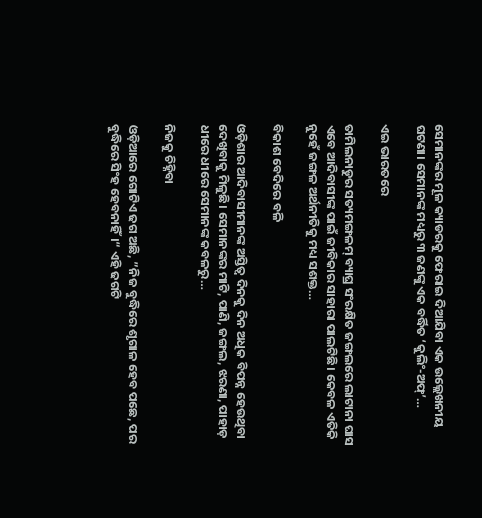ସେମାନଙ୍କର ମୂଳ କ୍ୟାଡରକୁ ଫେରାଇ ଦିଆଯିବା ଏକ ଉଲ୍ଲେଖନୀୟ ଘଟଣା। ସେମାନଙ୍କ ମଧ୍ୟରୁ ୩ ଜଣଙ୍କୁ ଏକ ବର୍ଦ୍ଧିତ ‘କୁଲିଂ-ଅଫ୍‌’…

ଏଇ ଭାରତରେ

ତାମିଲନାଡୁର ସତ୍ୟମଙ୍ଗଳମ୍‌ ବ୍ୟାଘ୍ର ସଂରକ୍ଷିତ ଜଙ୍ଗଲରେ ଲାଟାନା ଘାସ ଏବେ ଆଦିବାସୀଙ୍କ ପାଇଁ ଜୀବିକାର ସାହାରା ପାଲଟିଛି। କେବଳ ଏତିକି ନୁହେଁ ଜଙ୍ଗଳ ଅର୍ଥନୀତିକୁ ମଧ୍ୟ ସଶକ୍ତ…

ବିକାଶ ବେଦିରେ ବଳି

ଓଡ଼ିଶାର ଆଦିବାସୀମାନଙ୍କ ଅସ୍ତିତ୍ୱ ଦିନକୁ ଦିନ ଅଧିକ ବିପନ୍ନ ହେଉଥିବା ଦେଖିବାକୁ ମିଳୁଛି। ସେମାନଙ୍କର ମାଟି, ପାଣି, ଜଙ୍ଗଲ, ଝରଣା, ପାହାଡ଼ ଧୀରେ ଧୀରେ ସେମାନଙ୍କ କବଳରୁ…

ନିଜକୁ ଚିହ୍ନିବା

ଓଡ଼ିଆରେ ଗୋଟିଏ ଢଗ ଅଛି, ”ନିଜ ବୁଦ୍ଧିରେ ଶୃଗାଳ ହେବ ପଛେ, ପର ବୁଦ୍ଧିରେ ସିଂହ ହେବନାହିଁ।“ ଏହି ଢଗଟି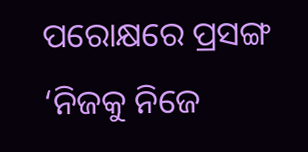ପରୋକ୍ଷରେ ପ୍ରସଙ୍ଗ ‘ନିଜକୁ ନିଜେ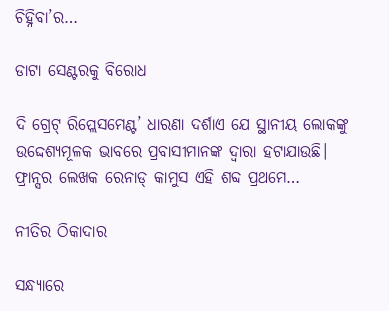ଚିହ୍ନିବା’ର…

ଡାଟା ସେଣ୍ଟରକୁ ବିରୋଧ

ଦି ଗ୍ରେଟ୍‌ ରିପ୍ଲେସମେଣ୍ଟ’ ଧାରଣା ଦର୍ଶାଏ ଯେ ସ୍ଥାନୀୟ ଲୋକଙ୍କୁ ଉଦ୍ଦେଶ୍ୟମୂଳକ ଭାବରେ ପ୍ରବାସୀମାନଙ୍କ ଦ୍ୱାରା ହଟାଯାଉଛି। ଫ୍ରାନ୍ସର ଲେଖକ ରେନାଡ୍‌ କାମୁସ ଏହି ଶବ୍ଦ ପ୍ରଥମେ…

ନୀତିର ଠିକାଦାର

ସନ୍ଧ୍ୟାରେ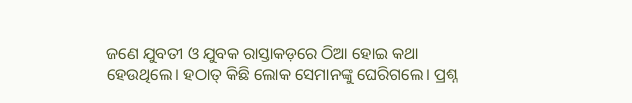ଜଣେ ଯୁବତୀ ଓ ଯୁବକ ରାସ୍ତାକଡ଼ରେ ଠିଆ ହୋଇ କଥା ହେଉଥିଲେ। ହଠାତ୍‌ କିଛି ଲୋକ ସେମାନଙ୍କୁ ଘେରିଗଲେ। ପ୍ରଶ୍ନ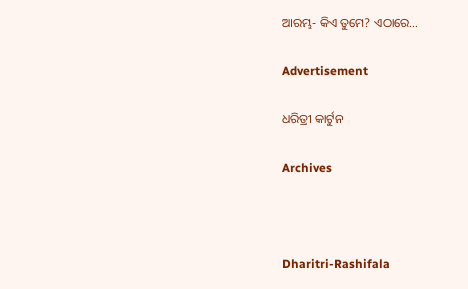ଆରମ୍ଭ- କିଏ ତୁମେ? ଏଠାରେ…

Advertisement

ଧରିତ୍ରୀ କାର୍ଟୁନ

Archives



Dharitri-Rashifala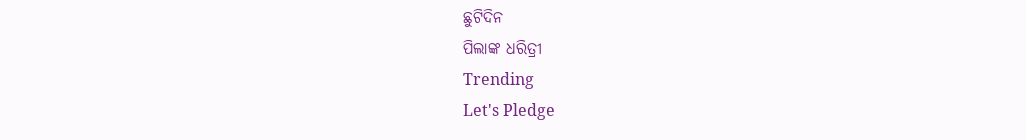ଛୁଟିଦିନ
ପିଲାଙ୍କ ଧରିତ୍ରୀ
Trending
Let's Pledge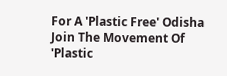For A 'Plastic Free' Odisha Join The Movement Of 'Plastic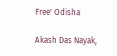Free' Odisha

Akash Das Nayak,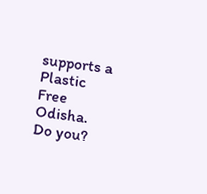supports a Plastic Free Odisha. Do you?